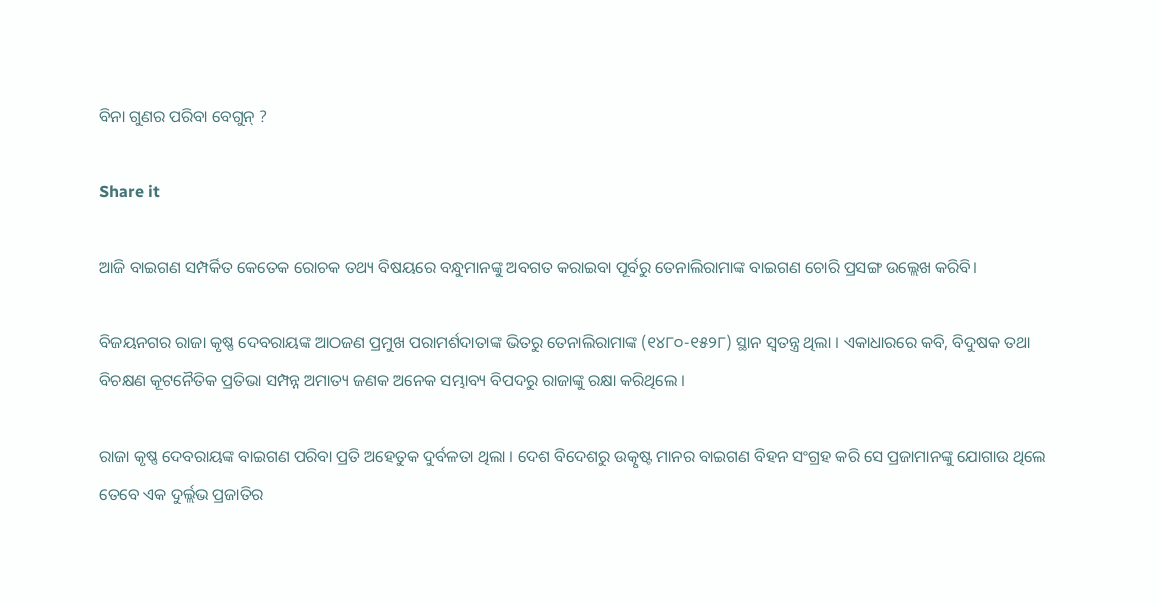ବିନା ଗୁଣର ପରିବା ବେଗୁନ୍ ?

Share it

ଆଜି ବାଇଗଣ ସମ୍ପର୍କିତ କେତେକ ରୋଚକ ତଥ୍ୟ ବିଷୟରେ ବନ୍ଧୁମାନଙ୍କୁ ଅବଗତ କରାଇବା ପୂର୍ବରୁ ତେନାଲିରାମାଙ୍କ ବାଇଗଣ ଚୋରି ପ୍ରସଙ୍ଗ ଉଲ୍ଲେଖ କରିବି।

ବିଜୟନଗର ରାଜା କୃଷ୍ଣ ଦେବରାୟଙ୍କ ଆଠଜଣ ପ୍ରମୁଖ ପରାମର୍ଶଦାତାଙ୍କ ଭିତରୁ ତେନାଲିରାମାଙ୍କ (୧୪୮୦-୧୫୨୮) ସ୍ଥାନ ସ୍ୱତନ୍ତ୍ର ଥିଲା । ଏକାଧାରରେ କବି, ବିଦୁଷକ ତଥା ବିଚକ୍ଷଣ କୂଟନୈତିକ ପ୍ରତିଭା ସମ୍ପନ୍ନ ଅମାତ୍ୟ ଜଣକ ଅନେକ ସମ୍ଭାବ୍ୟ ବିପଦରୁ ରାଜାଙ୍କୁ ରକ୍ଷା କରିଥିଲେ ।

ରାଜା କୃଷ୍ଣ ଦେବରାୟଙ୍କ ବାଇଗଣ ପରିବା ପ୍ରତି ଅହେତୁକ ଦୁର୍ବଳତା ଥିଲା । ଦେଶ ବିଦେଶରୁ ଉତ୍କୃଷ୍ଟ ମାନର ବାଇଗଣ ବିହନ ସଂଗ୍ରହ କରି ସେ ପ୍ରଜାମାନଙ୍କୁ ଯୋଗାଉ ଥିଲେ ତେବେ ଏକ ଦୁର୍ଲ୍ଲଭ ପ୍ରଜାତିର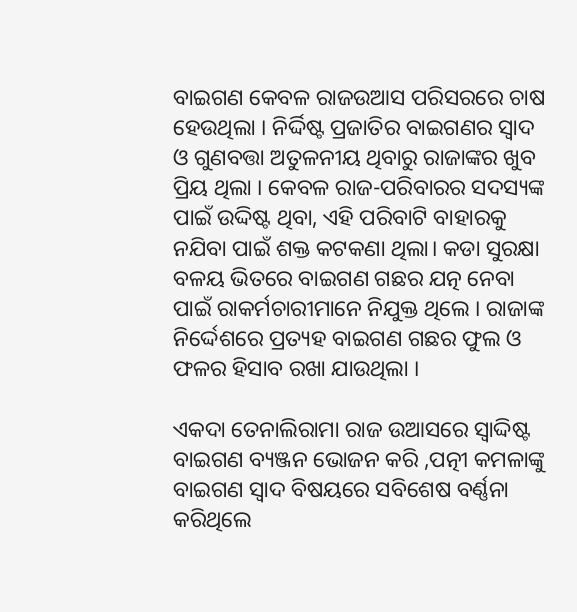ବାଇଗଣ କେବଳ ରାଜଉଆସ ପରିସରରେ ଚାଷ ହେଉଥିଲା । ନିର୍ଦ୍ଦିଷ୍ଟ ପ୍ରଜାତିର ବାଇଗଣର ସ୍ୱାଦ ଓ ଗୁଣବତ୍ତା ଅତୁଳନୀୟ ଥିବାରୁ ରାଜାଙ୍କର ଖୁବ ପ୍ରିୟ ଥିଲା । କେବଳ ରାଜ-ପରିବାରର ସଦସ୍ୟଙ୍କ ପାଇଁ ଉଦ୍ଦିଷ୍ଟ ଥିବା, ଏହି ପରିବାଟି ବାହାରକୁ ନଯିବା ପାଇଁ ଶକ୍ତ କଟକଣା ଥିଲା। କଡା ସୁରକ୍ଷା ବଳୟ ଭିତରେ ବାଇଗଣ ଗଛର ଯତ୍ନ ନେବା ପାଇଁ ରାକର୍ମଚାରୀମାନେ ନିଯୁକ୍ତ ଥିଲେ । ରାଜାଙ୍କ ନିର୍ଦ୍ଦେଶରେ ପ୍ରତ୍ୟହ ବାଇଗଣ ଗଛର ଫୁଲ ଓ ଫଳର ହିସାବ ରଖା ଯାଉଥିଲା ।

ଏକଦା ତେନାଲିରାମା ରାଜ ଉଆସରେ ସ୍ୱାଦ୍ଦିଷ୍ଟ ବାଇଗଣ ବ୍ୟଞ୍ଜନ ଭୋଜନ କରି ,ପତ୍ନୀ କମଳାଙ୍କୁ ବାଇଗଣ ସ୍ବାଦ ବିଷୟରେ ସବିଶେଷ ବର୍ଣ୍ଣନା କରିଥିଲେ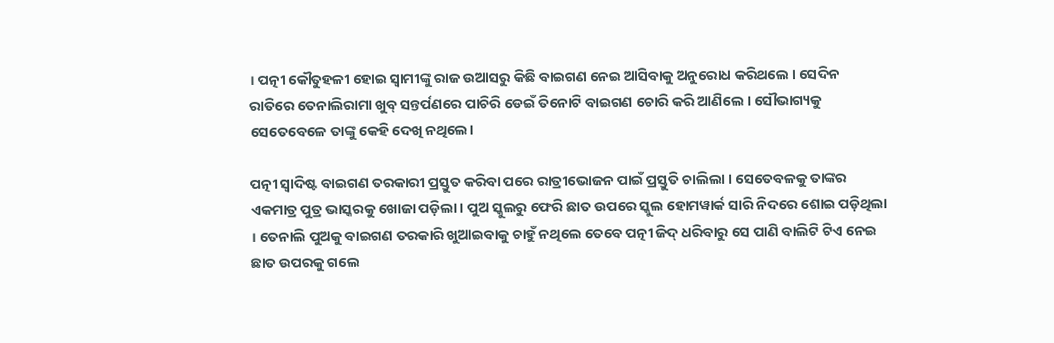। ପତ୍ନୀ କୌତୁହଳୀ ହୋଇ ସ୍ଵାମୀଙ୍କୁ ରାଜ ଉଆସରୁ କିଛି ବାଇଗଣ ନେଇ ଆସିବାକୁ ଅନୁରୋଧ କରିଥଲେ । ସେଦିନ ରାତିରେ ତେନାଲିରାମା ଖୁବ୍ ସନ୍ତର୍ପଣରେ ପାଚିରି ଡେଇଁ ତିନୋଟି ବାଇଗଣ ଚୋରି କରି ଆଣିଲେ । ସୌଭାଗ୍ୟକୁ ସେତେବେଳେ ତାଙ୍କୁ କେହି ଦେଖି ନଥିଲେ।

ପତ୍ନୀ ସ୍ଵାଦିଷ୍ଟ ବାଇଗଣ ତରକାରୀ ପ୍ରସ୍ତୁତ କରିବା ପରେ ରାତ୍ରୀଭୋଜନ ପାଇଁ ପ୍ରସ୍ତୁତି ଚାଲିଲା । ସେତେବଳକୁ ତାଙ୍କର ଏକମାତ୍ର ପୁତ୍ର ଭାସ୍କରକୁ ଖୋଜା ପଡ଼ିଲା। ପୁଅ ସ୍କୁଲରୁ ଫେରି ଛାତ ଉପରେ ସ୍କୁଲ ହୋମୱାର୍କ ସାରି ନିଦରେ ଶୋଇ ପଡ଼ିଥିଲା । ତେନାଲି ପୁଅକୁ ବାଇଗଣ ତରକାରି ଖୁଆଇବାକୁ ଚାହୁଁ ନଥିଲେ ତେବେ ପତ୍ନୀ ଜିଦ୍ ଧରିବାରୁ ସେ ପାଣି ବାଲିଟି ଟିଏ ନେଇ ଛାତ ଉପରକୁ ଗଲେ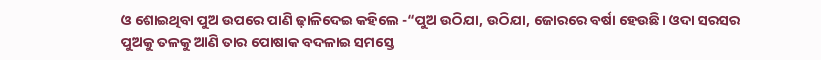ଓ ଶୋଇଥିବା ପୁଅ ଉପରେ ପାଣି ଢ଼ାଳିଦେଇ କହିଲେ -“ପୁଅ ଉଠିଯା, ଉଠିଯା, ଜୋରରେ ବର୍ଷା ହେଉଛି। ଓଦା ସରସର ପୁଅକୁ ତଳକୁ ଆଣି ତାର ପୋଷାକ ବଦଳାଇ ସମସ୍ତେ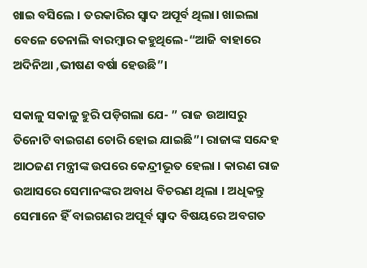ଖାଇ ବସିଲେ । ତରକାରିର ସ୍ଵାଦ ଅପୂର୍ବ ଥିଲା। ଖାଇଲା ବେଳେ ତେନାଲି ବାରମ୍ବାର କହୁଥିଲେ-“ଆଜି ବାହାରେ ଅଦିନିଆ ,ଭୀଷଣ ବର୍ଷା ହେଉଛି”।

ସକାଳୁ ସକାଳୁ ହୁରି ପଡ଼ିଗଲା ଯେ- ” ରାଜ ଉଆସରୁ ତିନୋଟି ବାଇଗଣ ଚୋରି ହୋଇ ଯାଇଛି”। ରାଜାଙ୍କ ସନ୍ଦେହ ଆଠଜଣ ମନ୍ତ୍ରୀଙ୍କ ଉପରେ କେନ୍ଦ୍ରୀଭୂତ ହେଲା । କାରଣ ରାଜ ଉଆସରେ ସେମାନଙ୍କର ଅବାଧ ବିଚରଣ ଥିଲା । ଅଧିକନ୍ତୁ ସେମାନେ ହିଁ ବାଇଗଣର ଅପୂର୍ବ ସ୍ୱାଦ ବିଷୟରେ ଅବଗତ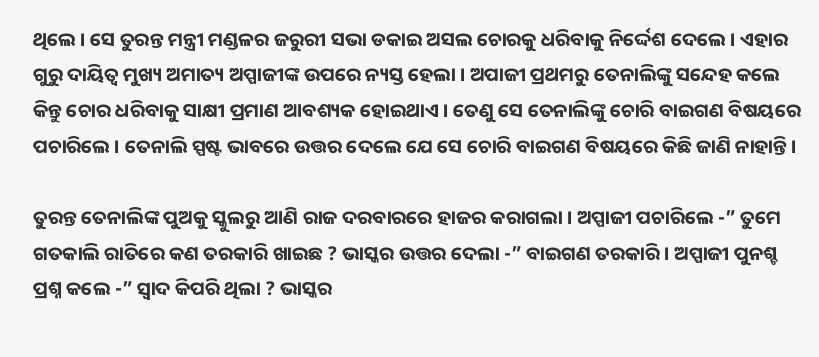ଥିଲେ । ସେ ତୁରନ୍ତ ମନ୍ତ୍ରୀ ମଣ୍ଡଳର ଜରୁରୀ ସଭା ଡକାଇ ଅସଲ ଚୋରକୁ ଧରିବାକୁ ନିର୍ଦ୍ଦେଶ ଦେଲେ । ଏହାର ଗୁରୁ ଦାୟିତ୍ବ ମୁଖ୍ୟ ଅମାତ୍ୟ ଅପ୍ପାଜୀଙ୍କ ଉପରେ ନ୍ୟସ୍ତ ହେଲା । ଅପାଜୀ ପ୍ରଥମରୁ ତେନାଲିଙ୍କୁ ସନ୍ଦେହ କଲେ କିନ୍ତୁ ଚୋର ଧରିବାକୁ ସାକ୍ଷୀ ପ୍ରମାଣ ଆବଶ୍ୟକ ହୋଇଥାଏ । ତେଣୁ ସେ ତେନାଲିଙ୍କୁ ଚୋରି ବାଇଗଣ ବିଷୟରେ ପଚାରିଲେ । ତେନାଲି ସ୍ପଷ୍ଟ ଭାବରେ ଉତ୍ତର ଦେଲେ ଯେ ସେ ଚୋରି ବାଇଗଣ ବିଷୟରେ କିଛି ଜାଣି ନାହାନ୍ତି।

ତୁରନ୍ତ ତେନାଲିଙ୍କ ପୁଅକୁ ସ୍କୁଲରୁ ଆଣି ରାଜ ଦରବାରରେ ହାଜର କରାଗଲା । ଅପ୍ପାଜୀ ପଚାରିଲେ -” ତୁମେ ଗତକାଲି ରାତିରେ କଣ ତରକାରି ଖାଇଛ ? ଭାସ୍କର ଉତ୍ତର ଦେଲା -” ବାଇଗଣ ତରକାରି । ଅପ୍ପାଜୀ ପୁନଶ୍ଚ ପ୍ରଶ୍ନ କଲେ -” ସ୍ଵାଦ କିପରି ଥିଲା ? ଭାସ୍କର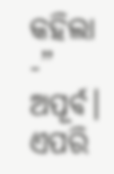କହିଲା -” ଅପୂର୍ବ। ଏପରି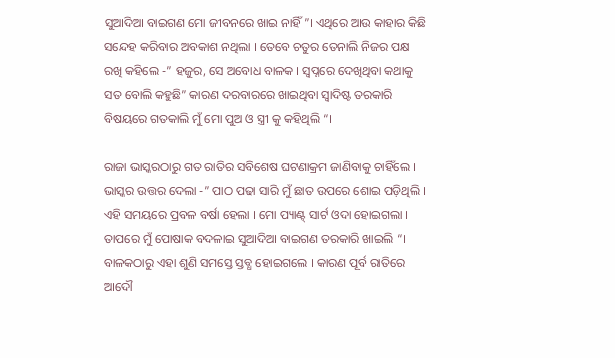ସୁଆଦିଆ ବାଇଗଣ ମୋ ଜୀବନରେ ଖାଇ ନାହିଁ”। ଏଥିରେ ଆଉ କାହାର କିଛି ସନ୍ଦେହ କରିବାର ଅବକାଶ ନଥିଲା । ତେବେ ଚତୁର ତେନାଲି ନିଜର ପକ୍ଷ ରଖି କହିଲେ -” ହଜୁର, ସେ ଅବୋଧ ବାଳକ । ସ୍ଵପ୍ନରେ ଦେଖିଥିବା କଥାକୁ ସତ ବୋଲି କହୁଛି” କାରଣ ଦରବାରରେ ଖାଇଥିବା ସ୍ଵାଦିଷ୍ଟ ତରକାରି ବିଷୟରେ ଗତକାଲି ମୁଁ ମୋ ପୁଅ ଓ ସ୍ତ୍ରୀ କୁ କହିଥିଲି “।

ରାଜା ଭାସ୍କରଠାରୁ ଗତ ରାତିର ସବିଶେଷ ଘଟଣାକ୍ରମ ଜାଣିବାକୁ ଚାହିଁଲେ । ଭାସ୍କର ଉତ୍ତର ଦେଲା -” ପାଠ ପଢା ସାରି ମୁଁ ଛାତ ଉପରେ ଶୋଇ ପଡ଼ିଥିଲି । ଏହି ସମୟରେ ପ୍ରବଳ ବର୍ଷା ହେଲା । ମୋ ପ୍ୟାଣ୍ଟ୍ ସାର୍ଟ ଓଦା ହୋଇଗଲା । ତାପରେ ମୁଁ ପୋଷାକ ବଦଳାଇ ସୁଆଦିଆ ବାଇଗଣ ତରକାରି ଖାଇଲି “। ବାଳକଠାରୁ ଏହା ଶୁଣି ସମସ୍ତେ ସ୍ତବ୍ଧ ହୋଇଗଲେ । କାରଣ ପୂର୍ବ ରାତିରେ ଆଦୌ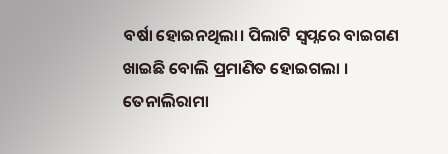ବର୍ଷା ହୋଇନଥିଲା। ପିଲାଟି ସ୍ୱପ୍ନରେ ବାଇଗଣ ଖାଇଛି ବୋଲି ପ୍ରମାଣିତ ହୋଇଗଲା । ତେନାଲିରାମା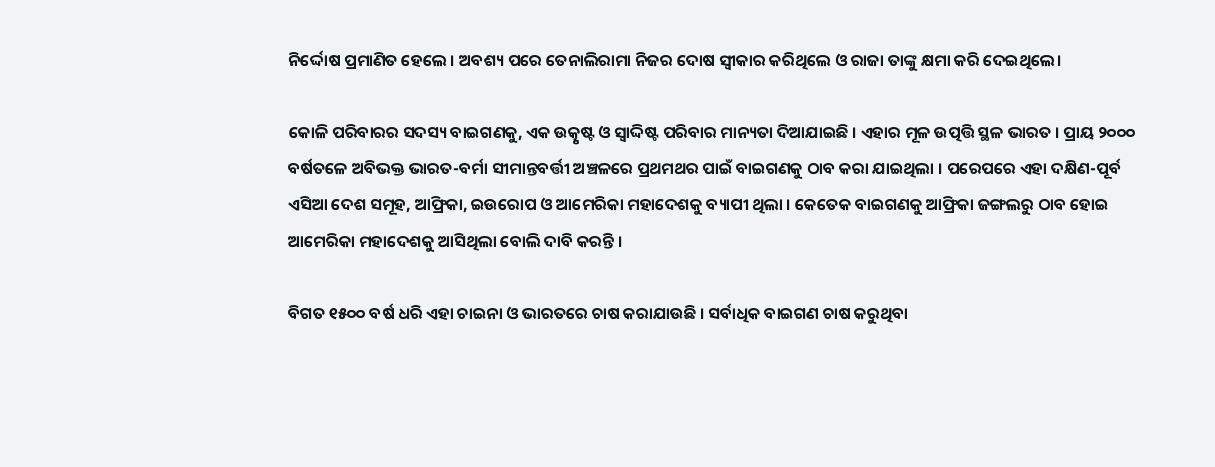ନିର୍ଦ୍ଦୋଷ ପ୍ରମାଣିତ ହେଲେ । ଅବଶ୍ୟ ପରେ ତେନାଲିରାମା ନିଜର ଦୋଷ ସ୍ୱୀକାର କରିଥିଲେ ଓ ରାଜା ତାଙ୍କୁ କ୍ଷମା କରି ଦେଇଥିଲେ।

କୋଳି ପରିବାରର ସଦସ୍ୟ ବାଇଗଣକୁ, ଏକ ଉତ୍କୃଷ୍ଟ ଓ ସ୍ୱାଦ୍ଦିଷ୍ଟ ପରିବାର ମାନ୍ୟତା ଦିଆଯାଇଛି । ଏହାର ମୂଳ ଉତ୍ପତ୍ତି ସ୍ଥଳ ଭାରତ । ପ୍ରାୟ ୨୦୦୦ ବର୍ଷତଳେ ଅବିଭକ୍ତ ଭାରତ-ବର୍ମା ସୀମାନ୍ତବର୍ତ୍ତୀ ଅଞ୍ଚଳରେ ପ୍ରଥମଥର ପାଇଁ ବାଇଗଣକୁ ଠାବ କରା ଯାଇଥିଲା । ପରେପରେ ଏହା ଦକ୍ଷିଣ-ପୂର୍ବ ଏସିଆ ଦେଶ ସମୂହ, ଆଫ୍ରିକା, ଇଉରୋପ ଓ ଆମେରିକା ମହାଦେଶକୁ ବ୍ୟାପୀ ଥିଲା । କେତେକ ବାଇଗଣକୁ ଆଫ୍ରିକା ଜଙ୍ଗଲରୁ ଠାବ ହୋଇ ଆମେରିକା ମହାଦେଶକୁ ଆସିଥିଲା ବୋଲି ଦାବି କରନ୍ତି ।

ବିଗତ ୧୫୦୦ ବର୍ଷ ଧରି ଏହା ଚାଇନା ଓ ଭାରତରେ ଚାଷ କରାଯାଉଛି । ସର୍ବାଧିକ ବାଇଗଣ ଚାଷ କରୁଥିବା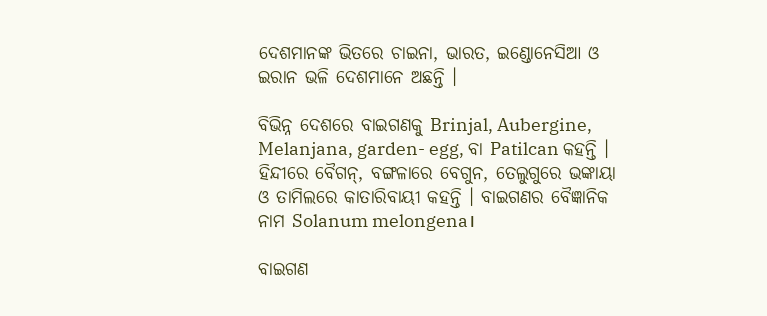ଦେଶମାନଙ୍କ ଭିତରେ ଚାଇନା, ଭାରତ, ଇଣ୍ଡୋନେସିଆ ଓ ଇରାନ ଭଳି ଦେଶମାନେ ଅଛନ୍ତି ।

ବିଭିନ୍ନ ଦେଶରେ ବାଇଗଣକୁ Brinjal, Aubergine, Melanjana, garden- egg, ବା Patilcan କହନ୍ତି । ହିନ୍ଦୀରେ ବୈଗନ୍, ବଙ୍ଗଳାରେ ବେଗୁନ, ତେଲୁଗୁରେ ଭଙ୍କାୟା ଓ ତାମିଲରେ କାତାରିବାୟୀ କହନ୍ତି । ବାଇଗଣର ବୈଜ୍ଞାନିକ ନାମ Solanum melongena।

ବାଇଗଣ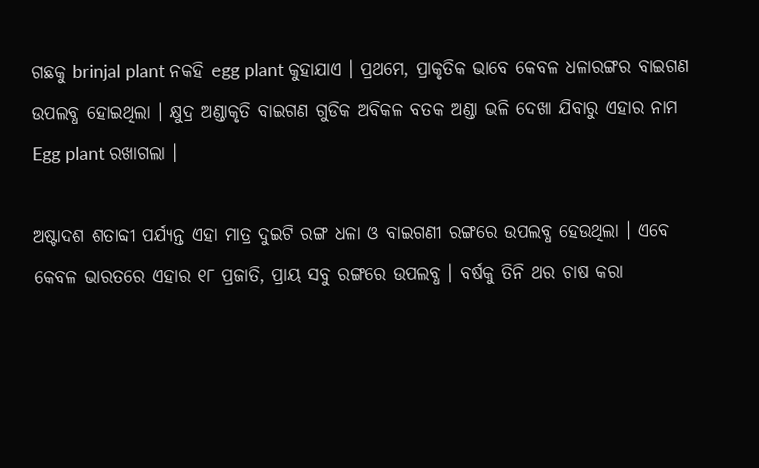ଗଛକୁ brinjal plant ନକହି egg plant କୁହାଯାଏ । ପ୍ରଥମେ, ପ୍ରାକୃତିକ ଭାବେ କେବଳ ଧଳାରଙ୍ଗର ବାଇଗଣ ଉପଲବ୍ଧ ହୋଇଥିଲା । କ୍ଷୁଦ୍ର ଅଣ୍ଡାକୃତି ବାଇଗଣ ଗୁଡିକ ଅବିକଳ ବତକ ଅଣ୍ଡା ଭଳି ଦେଖା ଯିବାରୁ ଏହାର ନାମ Egg plant ରଖାଗଲା ।

ଅଷ୍ଟାଦଶ ଶତାବ୍ଦୀ ପର୍ଯ୍ୟନ୍ତ ଏହା ମାତ୍ର ଦୁଇଟି ରଙ୍ଗ ଧଳା ଓ ବାଇଗଣୀ ରଙ୍ଗରେ ଉପଲବ୍ଧ ହେଉଥିଲା । ଏବେ କେବଳ ଭାରତରେ ଏହାର ୧୮ ପ୍ରଜାତି, ପ୍ରାୟ ସବୁ ରଙ୍ଗରେ ଉପଲବ୍ଧ । ବର୍ଷକୁ ତିନି ଥର ଚାଷ କରା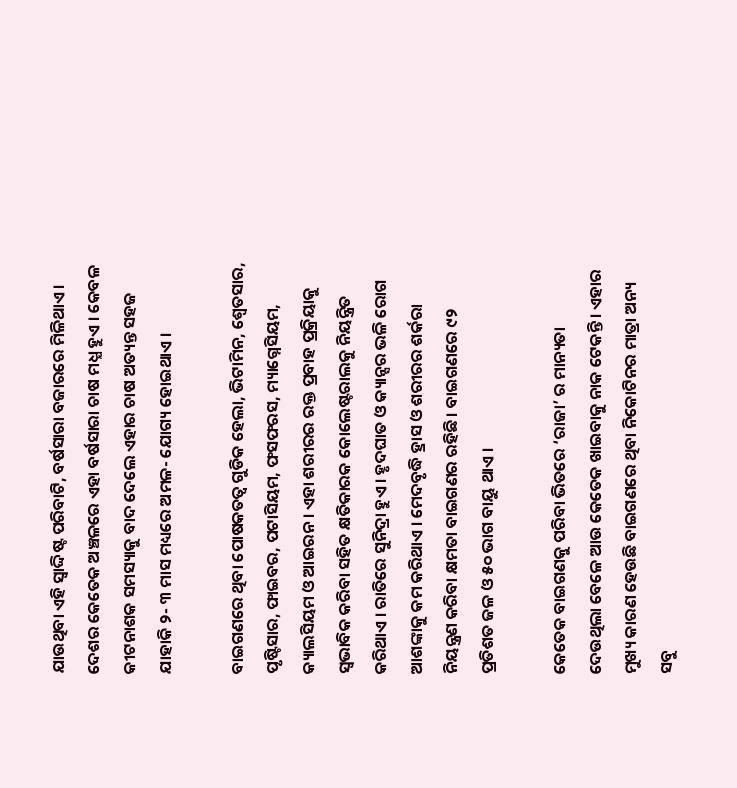ଯାଉଥିବା ଏହି ସ୍ୱାଦ୍ଦିଷ୍ଟ ପରିବାଟି, ବର୍ଷସାରା ବଜାରରେ ମିଳିଥାଏ । ଦେଶର କେତେକ ଅଞ୍ଚଳରେ ଏହା ବର୍ଷସାରା ଚାଷ ମଧ୍ଯ ହୁଏ । କେବଳ କୀଟନାଶକ ସମସ୍ୟାକୁ ବାଦ ଦେଲେ ଏହାର ଚାଷ ଅତ୍ୟନ୍ତ ସହଜ ଯାହାକି ୨- ୩ ମାସ ମଧ୍ୟରେ ଅମଳ- ଯୋଗ୍ୟ ହୋଇଥାଏ ।

ବାଇଗଣରେ ଥିବା ପୋଷକତତ୍ୱ ଗୁଡିକ ହେଲା, ଭିଟାମିନ, ଶ୍ୱେତସାର, ପୃଷ୍ଟିସାର, ଫାଇବର, ପଟାସିୟମ, ଫସଫରସ, ମ୍ୟାଗ୍ନେସିୟମ, କ୍ୟାଲସିୟମ ଓ ଆଇରନ । ଏହା ଶରୀରର ରକ୍ତ ପ୍ରବାହ ପ୍ରକ୍ରିୟାକୁ ସ୍ୱଭାବିକ କରିବା ସହିତ କ୍ଷତିକାରକ କୋଲେଷ୍ଟରାଲକୁ ନିୟନ୍ତ୍ରିତ କରିଥାଏ । ରାତିରେ ସୁନିଦ୍ରା ହୁଏ । ହୃଦଘାତ ଓ କ୍ୟାନ୍ସର ଭଳି ରୋଗ ଆଶଙ୍କାକୁ କମ କରିଥାଏ । ମେଦବୃଦ୍ଧି ହ୍ରାସ ଓ ଶରୀରର ଶର୍କରା ନିୟନ୍ତ୍ରଣ କରିବା କ୍ଷମତା ବାଇଗଣର ରହିଛି । ବାଇଗଣରେ ୯୨ ପ୍ରତିଶତ ଜଳ ଓ ୫୦ ଭାଗ ବାୟୁ ଥାଏ ।

କେତେକ ବାଇଗଣକୁ ପରିବା ଭିତରେ ‘ରାଜା’ ର ମାନ୍ୟତା ଦେଉଥିଲା ବେଳେ ଆଉ କେତେକ ଖାଇବାକୁ ନାକ ଟେକନ୍ତି । ଏହାର ମୁଖ୍ୟ କାରଣ ହେଉଛି ବାଇଗଣରେ ଥିବା ନିକୋଟିନର ମାତ୍ରା ଅନ୍ୟ ସବୁ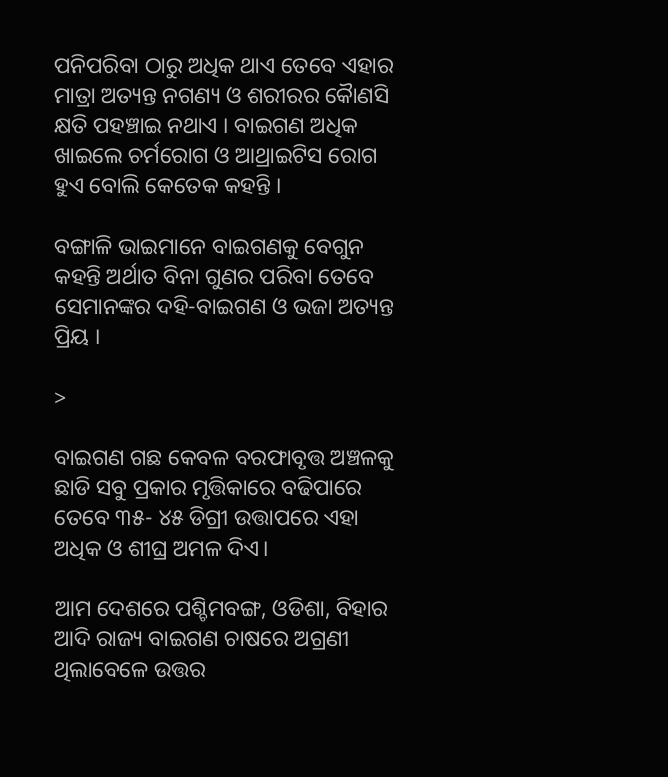ପନିପରିବା ଠାରୁ ଅଧିକ ଥାଏ ତେବେ ଏହାର ମାତ୍ରା ଅତ୍ୟନ୍ତ ନଗଣ୍ୟ ଓ ଶରୀରର କୋୖଣସି କ୍ଷତି ପହଞ୍ଚାଇ ନଥାଏ । ବାଇଗଣ ଅଧିକ ଖାଇଲେ ଚର୍ମରୋଗ ଓ ଆଥ୍ରାଇଟିସ ରୋଗ ହୁଏ ବୋଲି କେତେକ କହନ୍ତି ।

ବଙ୍ଗାଳି ଭାଇମାନେ ବାଇଗଣକୁ ବେଗୁନ କହନ୍ତି ଅର୍ଥାତ ବିନା ଗୁଣର ପରିବା ତେବେ ସେମାନଙ୍କର ଦହି-ବାଇଗଣ ଓ ଭଜା ଅତ୍ୟନ୍ତ ପ୍ରିୟ ।

>

ବାଇଗଣ ଗଛ କେବଳ ବରଫାବୃତ୍ତ ଅଞ୍ଚଳକୁ ଛାଡି ସବୁ ପ୍ରକାର ମୃତ୍ତିକାରେ ବଢିପାରେ ତେବେ ୩୫- ୪୫ ଡିଗ୍ରୀ ଉତ୍ତାପରେ ଏହା ଅଧିକ ଓ ଶୀଘ୍ର ଅମଳ ଦିଏ।

ଆମ ଦେଶରେ ପଶ୍ଚିମବଙ୍ଗ, ଓଡିଶା, ବିହାର ଆଦି ରାଜ୍ୟ ବାଇଗଣ ଚାଷରେ ଅଗ୍ରଣୀ ଥିଲାବେଳେ ଉତ୍ତର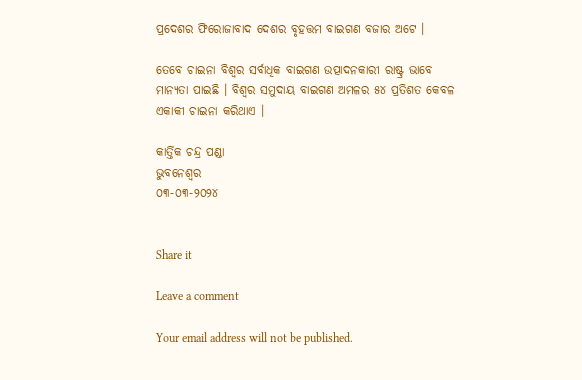ପ୍ରଦେଶର ଫିରୋଜାବାଦ ଦେଶର ବୃହତ୍ତମ ବାଇଗଣ ବଜାର ଅଟେ ।

ତେବେ ଚାଇନା ବିଶ୍ୱର ସର୍ବାଧିକ ବାଇଗଣ ଉତ୍ପାଦନକାରୀ ରାଷ୍ଟ୍ର ଭାବେ ମାନ୍ୟତା ପାଇଛି । ବିଶ୍ୱର ସମୁଦାୟ ବାଇଗଣ ଅମଳର ୫୪ ପ୍ରତିଶତ କେବଳ ଏକାକୀ ଚାଇନା କରିଥାଏ ।

କାର୍ତ୍ତିକ ଚନ୍ଦ୍ର ପଣ୍ଡା
ଭୁବନେଶ୍ୱର
୦୩-୦୩-୨୦୨୪


Share it

Leave a comment

Your email address will not be published.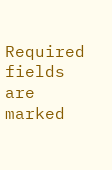Required fields are marked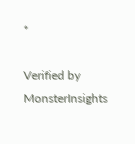*

Verified by MonsterInsights